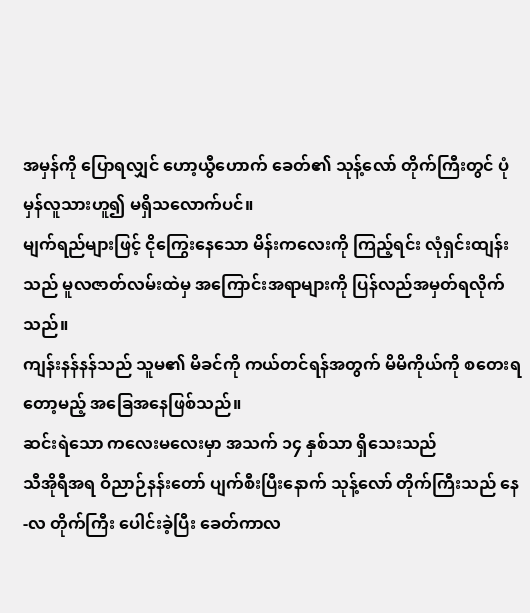အမှန်ကို ပြောရလျှင် ဟော့ယွီဟောက် ခေတ်၏ သုန့်လော် တိုက်ကြီးတွင် ပုံမှန်လူသားဟူ၍ မရှိသလောက်ပင်။
မျက်ရည်များဖြင့် ငိုကြွေးနေသော မိန်းကလေးကို ကြည့်ရင်း လုံရှင်းထျန်း သည် မူလဇာတ်လမ်းထဲမှ အကြောင်းအရာများကို ပြန်လည်အမှတ်ရလိုက်သည်။
ကျန်းနန်နန်သည် သူမ၏ မိခင်ကို ကယ်တင်ရန်အတွက် မိမိကိုယ်ကို စတေးရတော့မည့် အခြေအနေဖြစ်သည်။
ဆင်းရဲသော ကလေးမလေးမှာ အသက် ၁၄ နှစ်သာ ရှိသေးသည်
သီအိုရီအရ ဝိညာဉ်နန်းတော် ပျက်စီးပြီးနောက် သုန့်လော် တိုက်ကြီးသည် နေ-လ တိုက်ကြီး ပေါင်းခဲ့ပြီး ခေတ်ကာလ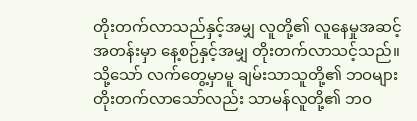တိုးတက်လာသည်နှင့်အမျှ လူတို့၏ လူနေမှုအဆင့်အတန်းမှာ နေ့စဉ်နှင့်အမျှ တိုးတက်လာသင့်သည်။
သို့သော် လက်တွေ့မှာမူ ချမ်းသာသူတို့၏ ဘဝများ တိုးတက်လာသော်လည်း သာမန်လူတို့၏ ဘဝ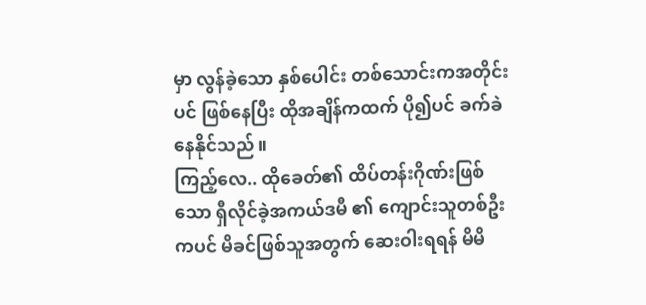မှာ လွန်ခဲ့သော နှစ်ပေါင်း တစ်သောင်းကအတိုင်းပင် ဖြစ်နေပြီး ထိုအချိန်ကထက် ပို၍ပင် ခက်ခဲနေနိုင်သည်။
ကြည့်လေ.. ထိုခေတ်၏ ထိပ်တန်းဂိုဏ်းဖြစ်သော ရှီလိုင်ခဲ့အကယ်ဒမီ ၏ ကျောင်းသူတစ်ဦးကပင် မိခင်ဖြစ်သူအတွက် ဆေးဝါးရရန် မိမိ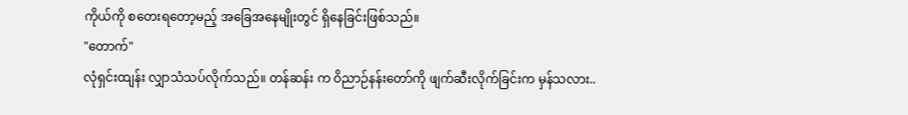ကိုယ်ကို စတေးရတော့မည့် အခြေအနေမျိုးတွင် ရှိနေခြင်းဖြစ်သည်။
"တောက်"
လုံရှင်းထျန်း လျှာသံသပ်လိုက်သည်။ တန်ဆန်း က ဝိညာဉ်နန်းတော်ကို ဖျက်ဆီးလိုက်ခြင်းက မှန်သလား..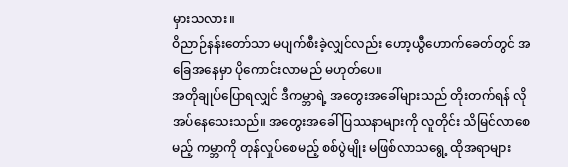မှားသလား။
ဝိညာဉ်နန်းတော်သာ မပျက်စီးခဲ့လျှင်လည်း ဟော့ယွီဟောက်ခေတ်တွင် အခြေအနေမှာ ပိုကောင်းလာမည် မဟုတ်ပေ။
အတိုချုပ်ပြောရလျှင် ဒီကမ္ဘာရဲ့ အတွေးအခေါ်များသည် တိုးတက်ရန် လိုအပ်နေသေးသည်။ အတွေးအခေါ် ပြဿနာများကို လူတိုင်း သိမြင်လာစေမည့် ကမ္ဘာကို တုန်လှုပ်စေမည့် စစ်ပွဲမျိုး မဖြစ်လာသရွေ့ ထိုအရာများ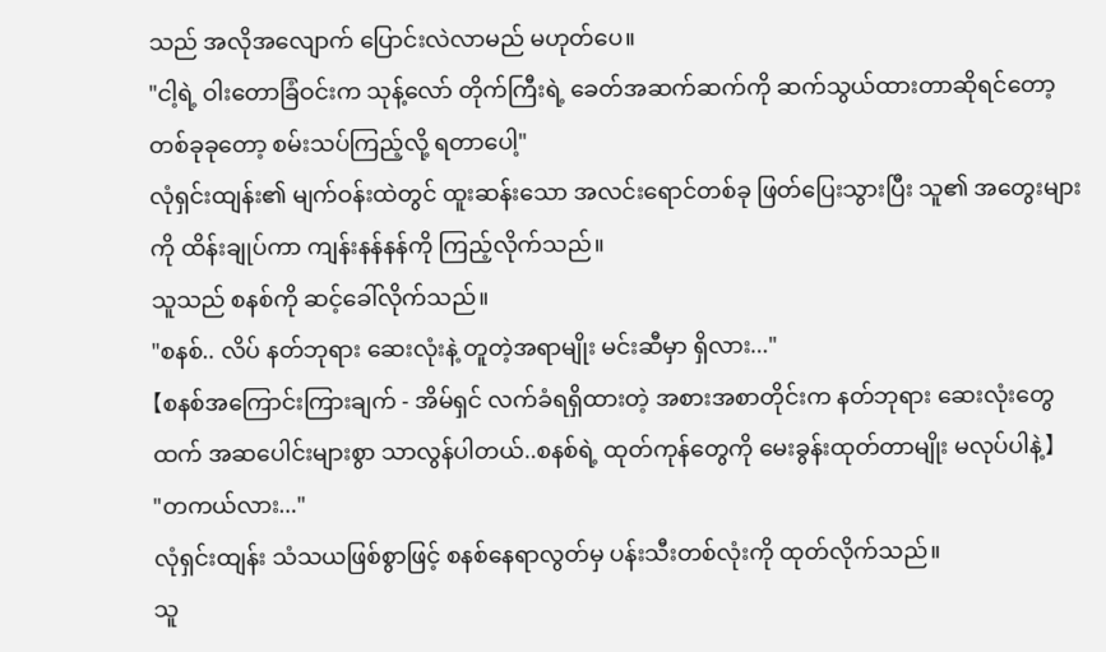သည် အလိုအလျောက် ပြောင်းလဲလာမည် မဟုတ်ပေ။
"ငါ့ရဲ့ ဝါးတောခြံဝင်းက သုန့်လော် တိုက်ကြီးရဲ့ ခေတ်အဆက်ဆက်ကို ဆက်သွယ်ထားတာဆိုရင်တော့ တစ်ခုခုတော့ စမ်းသပ်ကြည့်လို့ ရတာပေါ့"
လုံရှင်းထျန်း၏ မျက်ဝန်းထဲတွင် ထူးဆန်းသော အလင်းရောင်တစ်ခု ဖြတ်ပြေးသွားပြီး သူ၏ အတွေးများကို ထိန်းချုပ်ကာ ကျန်းနန်နန်ကို ကြည့်လိုက်သည်။
သူသည် စနစ်ကို ဆင့်ခေါ်လိုက်သည်။
"စနစ်.. လိပ် နတ်ဘုရား ဆေးလုံးနဲ့ တူတဲ့အရာမျိုး မင်းဆီမှာ ရှိလား..."
【စနစ်အကြောင်းကြားချက် - အိမ်ရှင် လက်ခံရရှိထားတဲ့ အစားအစာတိုင်းက နတ်ဘုရား ဆေးလုံးတွေထက် အဆပေါင်းများစွာ သာလွန်ပါတယ်..စနစ်ရဲ့ ထုတ်ကုန်တွေကို မေးခွန်းထုတ်တာမျိုး မလုပ်ပါနဲ့】
"တကယ်လား..."
လုံရှင်းထျန်း သံသယဖြစ်စွာဖြင့် စနစ်နေရာလွတ်မှ ပန်းသီးတစ်လုံးကို ထုတ်လိုက်သည်။
သူ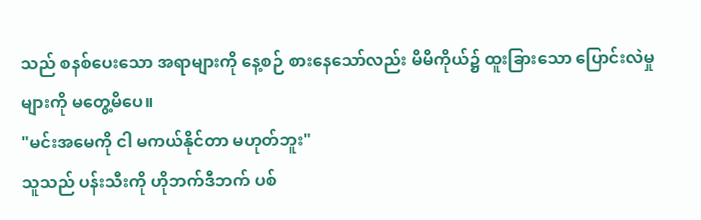သည် စနစ်ပေးသော အရာများကို နေ့စဉ် စားနေသော်လည်း မိမိကိုယ်၌ ထူးခြားသော ပြောင်းလဲမှုများကို မတွေ့မိပေ။
"မင်းအမေကို ငါ မကယ်နိုင်တာ မဟုတ်ဘူး"
သူသည် ပန်းသီးကို ဟိုဘက်ဒီဘက် ပစ်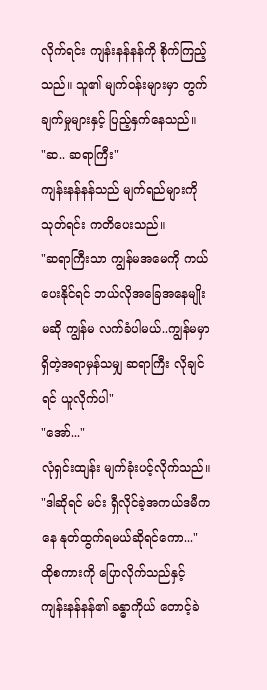လိုက်ရင်း ကျန်းနန်နန်ကို စိုက်ကြည့်သည်။ သူ၏ မျက်ဝန်းများမှာ တွက်ချက်မှုများနှင့် ပြည့်နှက်နေသည်။
"ဆ.. ဆရာကြီး"
ကျန်းနန်နန်သည် မျက်ရည်များကို သုတ်ရင်း ကတိပေးသည်။
"ဆရာကြီးသာ ကျွန်မအမေကို ကယ်ပေးနိုင်ရင် ဘယ်လိုအခြေအနေမျိုးမဆို ကျွန်မ လက်ခံပါမယ်..ကျွန်မမှာ ရှိတဲ့အရာမှန်သမျှ ဆရာကြီး လိုချင်ရင် ယူလိုက်ပါ"
"အော်..."
လုံရှင်းထျန်း မျက်ခုံးပင့်လိုက်သည်။
"ဒါဆိုရင် မင်း ရှီလိုင်ခဲ့အကယ်ဒမီကနေ နုတ်ထွက်ရမယ်ဆိုရင်ကော..."
ထိုစကားကို ပြောလိုက်သည်နှင့် ကျန်းနန်နန်၏ ခန္ဓာကိုယ် တောင့်ခဲ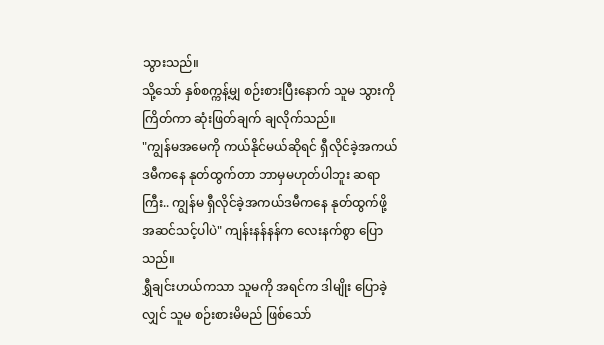သွားသည်။
သို့သော် နှစ်စက္ကန့်မျှ စဉ်းစားပြီးနောက် သူမ သွားကိုကြိတ်ကာ ဆုံးဖြတ်ချက် ချလိုက်သည်။
"ကျွန်မအမေကို ကယ်နိုင်မယ်ဆိုရင် ရှီလိုင်ခဲ့အကယ်ဒမီကနေ နုတ်ထွက်တာ ဘာမှမဟုတ်ပါဘူး ဆရာကြီး.. ကျွန်မ ရှီလိုင်ခဲ့အကယ်ဒမီကနေ နုတ်ထွက်ဖို့ အဆင်သင့်ပါပဲ" ကျန်းနန်နန်က လေးနက်စွာ ပြောသည်။
ရွှီချင်းဟယ်ကသာ သူမကို အရင်က ဒါမျိုး ပြောခဲ့လျှင် သူမ စဉ်းစားမိမည် ဖြစ်သော်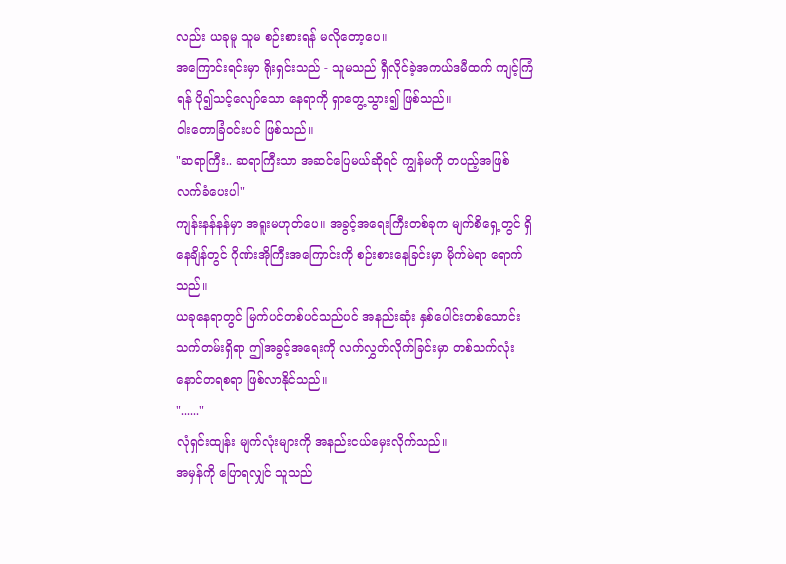လည်း ယခုမူ သူမ စဉ်းစားရန် မလိုတော့ပေ။
အကြောင်းရင်းမှာ ရိုးရှင်းသည် - သူမသည် ရှီလိုင်ခဲ့အကယ်ဒမီထက် ကျင့်ကြံရန် ပို၍သင့်လျော်သော နေရာကို ရှာတွေ့သွား၍ ဖြစ်သည်။
ဝါးတောခြံဝင်းပင် ဖြစ်သည်။
"ဆရာကြီး.. ဆရာကြီးသာ အဆင်ပြေမယ်ဆိုရင် ကျွန်မကို တပည့်အဖြစ် လက်ခံပေးပါ"
ကျန်းနန်နန်မှာ အရူးမဟုတ်ပေ။ အခွင့်အရေးကြီးတစ်ခုက မျက်စိရှေ့တွင် ရှိနေချိန်တွင် ဂိုဏ်းအိုကြီးအကြောင်းကို စဉ်းစားနေခြင်းမှာ မိုက်မဲရာ ရောက်သည်။
ယခုနေရာတွင် မြက်ပင်တစ်ပင်သည်ပင် အနည်းဆုံး နှစ်ပေါင်းတစ်သောင်း သက်တမ်းရှိရာ ဤအခွင့်အရေးကို လက်လွှတ်လိုက်ခြင်းမှာ တစ်သက်လုံး နောင်တရစရာ ဖြစ်လာနိုင်သည်။
"......"
လုံရှင်းထျန်း မျက်လုံးများကို အနည်းငယ်မှေးလိုက်သည်။
အမှန်ကို ပြောရလျှင် သူသည်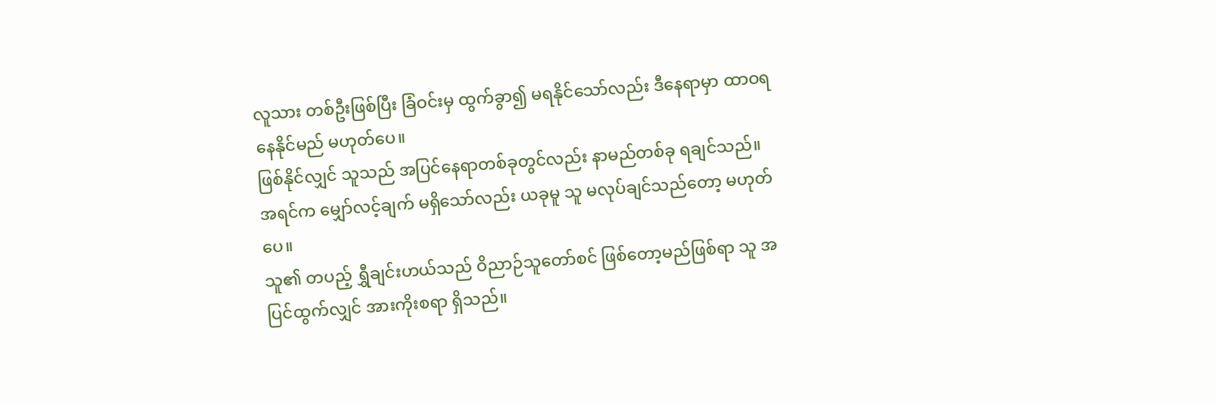လူသား တစ်ဦးဖြစ်ပြီး ခြံဝင်းမှ ထွက်ခွာ၍ မရနိုင်သော်လည်း ဒီနေရာမှာ ထာဝရ နေနိုင်မည် မဟုတ်ပေ။
ဖြစ်နိုင်လျှင် သူသည် အပြင်နေရာတစ်ခုတွင်လည်း နာမည်တစ်ခု ရချင်သည်။
အရင်က မျှော်လင့်ချက် မရှိသော်လည်း ယခုမူ သူ မလုပ်ချင်သည်တော့ မဟုတ်ပေ။
သူ၏ တပည့် ရွှီချင်းဟယ်သည် ဝိညာဉ်သူတော်စင် ဖြစ်တော့မည်ဖြစ်ရာ သူ အပြင်ထွက်လျှင် အားကိုးစရာ ရှိသည်။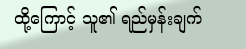ထို့ကြောင့် သူ၏ ရည်မှန်းချက်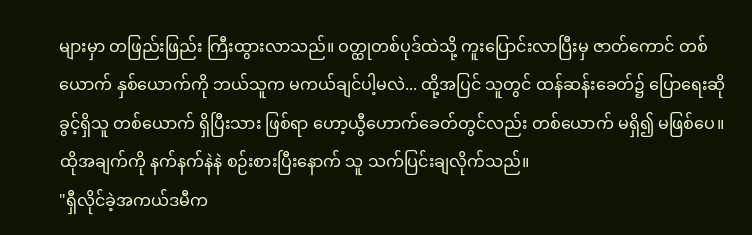များမှာ တဖြည်းဖြည်း ကြီးထွားလာသည်။ ဝတ္ထုတစ်ပုဒ်ထဲသို့ ကူးပြောင်းလာပြီးမှ ဇာတ်ကောင် တစ်ယောက် နှစ်ယောက်ကို ဘယ်သူက မကယ်ချင်ပါ့မလဲ... ထို့အပြင် သူတွင် ထန်ဆန်းခေတ်၌ ပြောရေးဆိုခွင့်ရှိသူ တစ်ယောက် ရှိပြီးသား ဖြစ်ရာ ဟော့ယွီဟောက်ခေတ်တွင်လည်း တစ်ယောက် မရှိ၍ မဖြစ်ပေ။
ထိုအချက်ကို နက်နက်နဲနဲ စဉ်းစားပြီးနောက် သူ သက်ပြင်းချလိုက်သည်။
"ရှီလိုင်ခဲ့အကယ်ဒမီက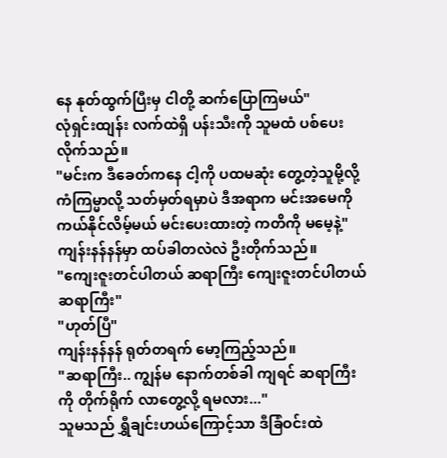နေ နုတ်ထွက်ပြီးမှ ငါတို့ ဆက်ပြောကြမယ်"
လုံရှင်းထျန်း လက်ထဲရှိ ပန်းသီးကို သူမထံ ပစ်ပေးလိုက်သည်။
"မင်းက ဒီခေတ်ကနေ ငါ့ကို ပထမဆုံး တွေ့တဲ့သူမို့လို့ ကံကြမ္မာလို့ သတ်မှတ်ရမှာပဲ ဒီအရာက မင်းအမေကို ကယ်နိုင်လိမ့်မယ် မင်းပေးထားတဲ့ ကတိကို မမေ့နဲ့"
ကျန်းနန်နန်မှာ ထပ်ခါတလဲလဲ ဦးတိုက်သည်။
"ကျေးဇူးတင်ပါတယ် ဆရာကြီး ကျေးဇူးတင်ပါတယ် ဆရာကြီး"
"ဟုတ်ပြီ"
ကျန်းနန်နန် ရုတ်တရက် မော့ကြည့်သည်။
"ဆရာကြီး.. ကျွန်မ နောက်တစ်ခါ ကျရင် ဆရာကြီးကို တိုက်ရိုက် လာတွေ့လို့ ရမလား..."
သူမသည် ရွှီချင်းဟယ်ကြောင့်သာ ဒီခြံဝင်းထဲ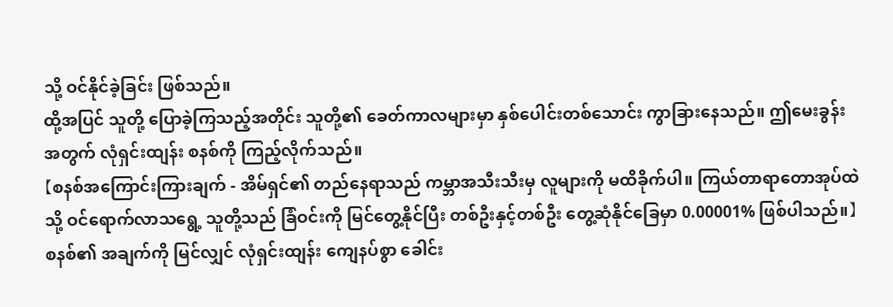သို့ ဝင်နိုင်ခဲ့ခြင်း ဖြစ်သည်။
ထို့အပြင် သူတို့ ပြောခဲ့ကြသည့်အတိုင်း သူတို့၏ ခေတ်ကာလများမှာ နှစ်ပေါင်းတစ်သောင်း ကွာခြားနေသည်။ ဤမေးခွန်းအတွက် လုံရှင်းထျန်း စနစ်ကို ကြည့်လိုက်သည်။
【စနစ်အကြောင်းကြားချက် - အိမ်ရှင်၏ တည်နေရာသည် ကမ္ဘာအသီးသီးမှ လူများကို မထိခိုက်ပါ။ ကြယ်တာရာတောအုပ်ထဲသို့ ဝင်ရောက်လာသရွေ့ သူတို့သည် ခြံဝင်းကို မြင်တွေ့နိုင်ပြီး တစ်ဦးနှင့်တစ်ဦး တွေ့ဆုံနိုင်ခြေမှာ 0.00001% ဖြစ်ပါသည်။】
စနစ်၏ အချက်ကို မြင်လျှင် လုံရှင်းထျန်း ကျေနပ်စွာ ခေါင်း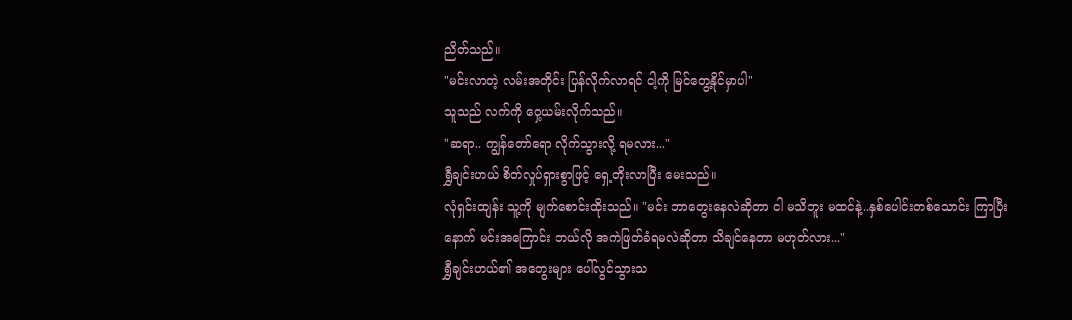ညိတ်သည်။
"မင်းလာတဲ့ လမ်းအတိုင်း ပြန်လိုက်လာရင် ငါ့ကို မြင်တွေ့နိုင်မှာပါ"
သူသည် လက်ကို ဝှေ့ယမ်းလိုက်သည်။
"ဆရာ.. ကျွန်တော်ရော လိုက်သွားလို့ ရမလား..."
ရွှီချင်းဟယ် စိတ်လှုပ်ရှားစွာဖြင့် ရှေ့တိုးလာပြီး မေးသည်။
လုံရှင်းထျန်း သူ့ကို မျက်စောင်းထိုးသည်။ "မင်း ဘာတွေးနေလဲဆိုတာ ငါ မသိဘူး မထင်နဲ့..နှစ်ပေါင်းတစ်သောင်း ကြာပြီးနောက် မင်းအကြောင်း ဘယ်လို အကဲဖြတ်ခံရမလဲဆိုတာ သိချင်နေတာ မဟုတ်လား..."
ရွှီချင်းဟယ်၏ အတွေးများ ပေါ်လွင်သွားသ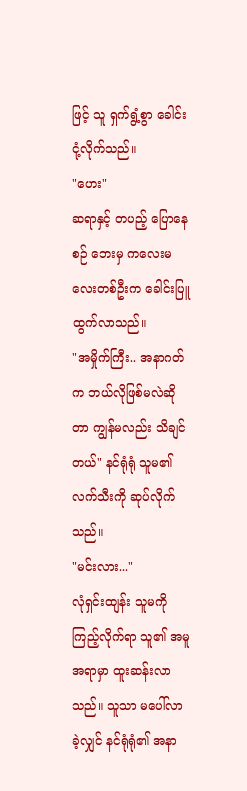ဖြင့် သူ ရှက်ရွံ့စွာ ခေါင်းငုံ့လိုက်သည်။
"ဟေး"
ဆရာနှင့် တပည့် ပြောနေစဉ် ဘေးမှ ကလေးမလေးတစ်ဦးက ခေါင်းပြူထွက်လာသည်။
"အမှိုက်ကြီး.. အနာဂတ်က ဘယ်လိုဖြစ်မလဲဆိုတာ ကျွန်မလည်း သိချင်တယ်" နင်ရုံရုံ သူမ၏ လက်သီးကို ဆုပ်လိုက်သည်။
"မင်းလား..."
လုံရှင်းထျန်း သူမကို ကြည့်လိုက်ရာ သူ၏ အမူအရာမှာ ထူးဆန်းလာသည်။ သူသာ မပေါ်လာခဲ့လျှင် နင်ရုံရုံ၏ အနာ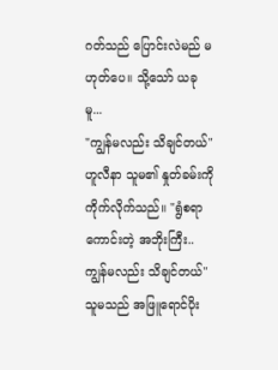ဂတ်သည် ပြောင်းလဲမည် မဟုတ်ပေ။ သို့သော် ယခုမူ...
"ကျွန်မလည်း သိချင်တယ်"
ဟူလီနာ သူမ၏ နှုတ်ခမ်းကို ကိုက်လိုက်သည်။ "ရွံစရာကောင်းတဲ့ အဘိုးကြီး.. ကျွန်မလည်း သိချင်တယ်"
သူမသည် အဖြူရောင်ပိုး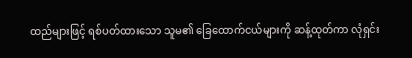ထည်များဖြင့် ရစ်ပတ်ထားသော သူမ၏ ခြေထောက်ငယ်များကို ဆန့်ထုတ်ကာ လုံရှင်း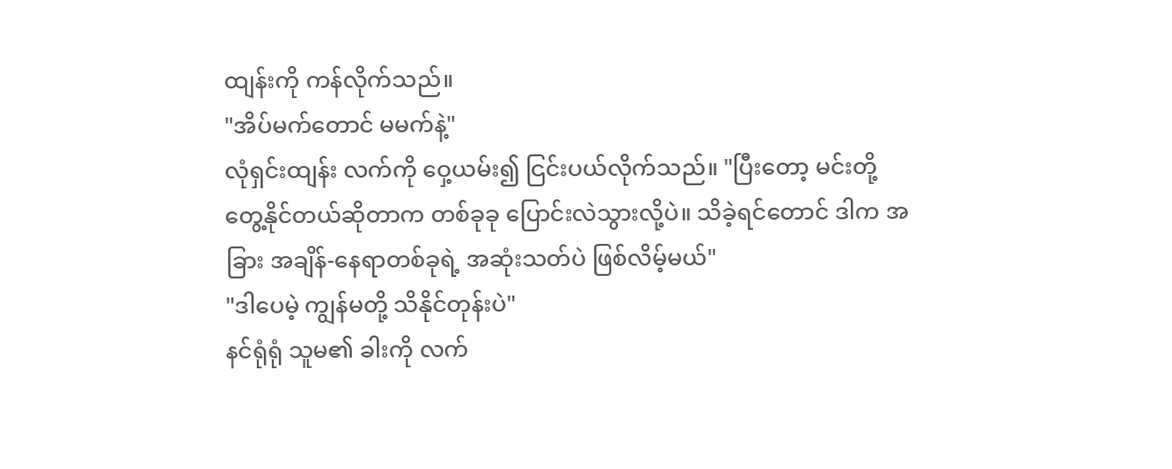ထျန်းကို ကန်လိုက်သည်။
"အိပ်မက်တောင် မမက်နဲ့"
လုံရှင်းထျန်း လက်ကို ဝှေ့ယမ်း၍ ငြင်းပယ်လိုက်သည်။ "ပြီးတော့ မင်းတို့ တွေ့နိုင်တယ်ဆိုတာက တစ်ခုခု ပြောင်းလဲသွားလို့ပဲ။ သိခဲ့ရင်တောင် ဒါက အခြား အချိန်-နေရာတစ်ခုရဲ့ အဆုံးသတ်ပဲ ဖြစ်လိမ့်မယ်"
"ဒါပေမဲ့ ကျွန်မတို့ သိနိုင်တုန်းပဲ"
နင်ရုံရုံ သူမ၏ ခါးကို လက်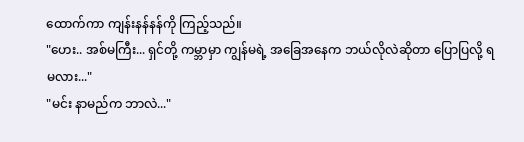ထောက်ကာ ကျန်းနန်နန်ကို ကြည့်သည်။
"ဟေး.. အစ်မကြီး... ရှင်တို့ ကမ္ဘာမှာ ကျွန်မရဲ့ အခြေအနေက ဘယ်လိုလဲဆိုတာ ပြောပြလို့ ရမလား..."
"မင်း နာမည်က ဘာလဲ..."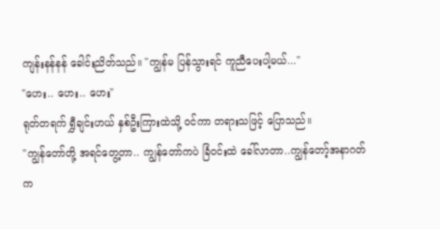ကျန်းနန်နန် ခေါင်းညိတ်သည်။ "ကျွန်မ ပြန်သွားရင် ကူညီပေးပါ့မယ်..."
"ဟေး.. ဟေး.. ဟေး"
ရုတ်တရက် ရွှီချင်းဟယ် နှစ်ဦးကြားထဲသို့ ဝင်ကာ တရားသဖြင့် ပြောသည်။
"ကျွန်တော်တို့ အရင်တွေ့တာ.. ကျွန်တော်ကပဲ ခြံဝင်းထဲ ခေါ်လာတာ..ကျွန်တော့်အနာဂတ်က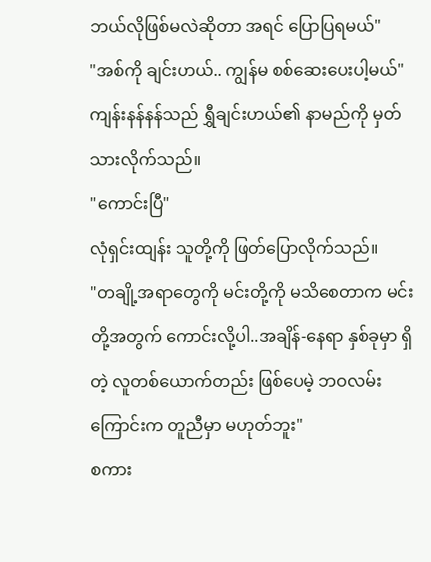ဘယ်လိုဖြစ်မလဲဆိုတာ အရင် ပြောပြရမယ်"
"အစ်ကို ချင်းဟယ်.. ကျွန်မ စစ်ဆေးပေးပါ့မယ်"
ကျန်းနန်နန်သည် ရွှီချင်းဟယ်၏ နာမည်ကို မှတ်သားလိုက်သည်။
"ကောင်းပြီ"
လုံရှင်းထျန်း သူတို့ကို ဖြတ်ပြောလိုက်သည်။
"တချို့အရာတွေကို မင်းတို့ကို မသိစေတာက မင်းတို့အတွက် ကောင်းလို့ပါ..အချိန်-နေရာ နှစ်ခုမှာ ရှိတဲ့ လူတစ်ယောက်တည်း ဖြစ်ပေမဲ့ ဘဝလမ်းကြောင်းက တူညီမှာ မဟုတ်ဘူး"
စကား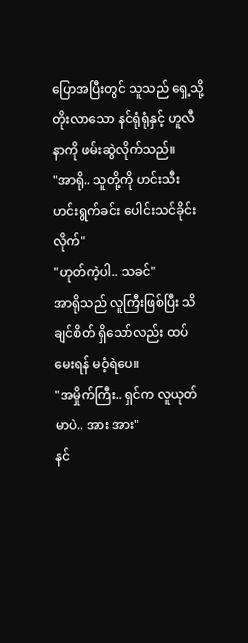ပြောအပြီးတွင် သူသည် ရှေ့သို့ တိုးလာသော နင်ရုံရုံနှင့် ဟူလီနာကို ဖမ်းဆွဲလိုက်သည်။
"အာရို.. သူတို့ကို ဟင်းသီးဟင်းရွက်ခင်း ပေါင်းသင်ခိုင်းလိုက်"
"ဟုတ်ကဲ့ပါ.. သခင်"
အာရိုသည် လူကြီးဖြစ်ပြီး သိချင်စိတ် ရှိသော်လည်း ထပ်မေးရန် မဝံ့ရဲပေ။
"အမှိုက်ကြီး.. ရှင်က လူယုတ်မာပဲ.. အား အား"
နင်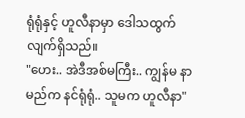ရုံရုံနှင့် ဟူလီနာမှာ ဒေါသထွက်လျက်ရှိသည်။
"ဟေး.. အဲဒီအစ်မကြီး.. ကျွန်မ နာမည်က နင်ရုံရုံ.. သူမက ဟူလီနာ"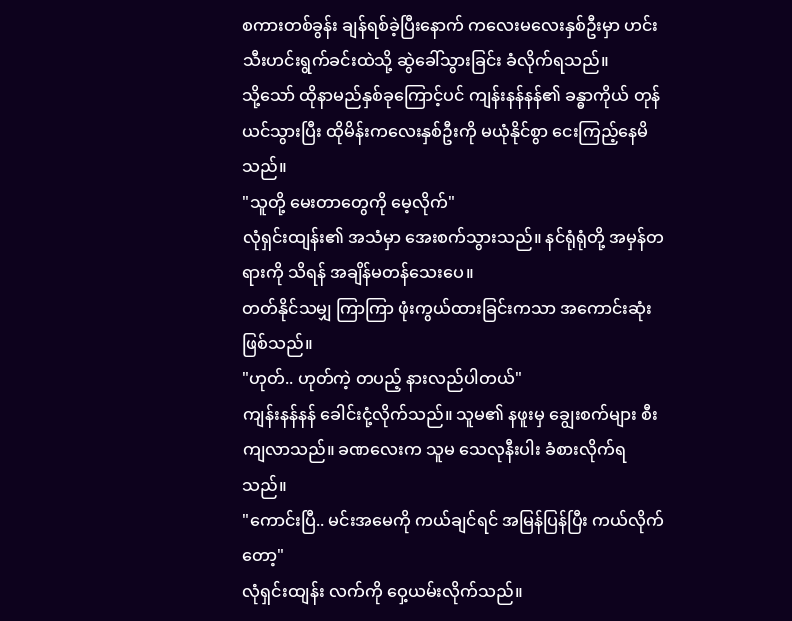စကားတစ်ခွန်း ချန်ရစ်ခဲ့ပြီးနောက် ကလေးမလေးနှစ်ဦးမှာ ဟင်းသီးဟင်းရွက်ခင်းထဲသို့ ဆွဲခေါ်သွားခြင်း ခံလိုက်ရသည်။
သို့သော် ထိုနာမည်နှစ်ခုကြောင့်ပင် ကျန်းနန်နန်၏ ခန္ဓာကိုယ် တုန်ယင်သွားပြီး ထိုမိန်းကလေးနှစ်ဦးကို မယုံနိုင်စွာ ငေးကြည့်နေမိသည်။
"သူတို့ မေးတာတွေကို မေ့လိုက်"
လုံရှင်းထျန်း၏ အသံမှာ အေးစက်သွားသည်။ နင်ရုံရုံတို့ အမှန်တရားကို သိရန် အချိန်မတန်သေးပေ။
တတ်နိုင်သမျှ ကြာကြာ ဖုံးကွယ်ထားခြင်းကသာ အကောင်းဆုံးဖြစ်သည်။
"ဟုတ်.. ဟုတ်ကဲ့ တပည့် နားလည်ပါတယ်"
ကျန်းနန်နန် ခေါင်းငုံ့လိုက်သည်။ သူမ၏ နဖူးမှ ချွေးစက်များ စီးကျလာသည်။ ခဏလေးက သူမ သေလုနီးပါး ခံစားလိုက်ရသည်။
"ကောင်းပြီ.. မင်းအမေကို ကယ်ချင်ရင် အမြန်ပြန်ပြီး ကယ်လိုက်တော့"
လုံရှင်းထျန်း လက်ကို ဝှေ့ယမ်းလိုက်သည်။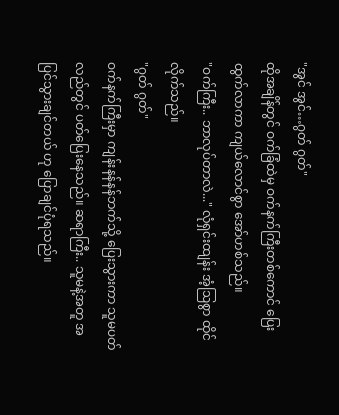"အွင် အွင်…ဂွတ် ဂွတ်"
ထိုအချိန်တွင် ဝက်ခြံထဲမှ ဝက်နက်ကြီးတစ်ကောင် ပြေးထွက်လာကာ ကျယ်လောင်စွာ အော်ဟစ်သည်။
"ဝက်ကြီး.. ဘာလုပ်တာလဲ..." လုံရှင်းထျန်း အံ့ဩစွာ ထိုင်လိုက်သည်။
"ဂွတ် ဂွတ်"
ဝက်နက်ကြီးမှာ ကျန်းနန်နန်ဘက်သို့ ပြေးသွားကာ သူမပတ်လည်တွင် ပတ်ပြေးနေသည်။ ဆရာကြီး.. သူမနဲ့အတူ အပြင်သွားချင်တယ် ဟု ပြောချင်ပုံရသည်။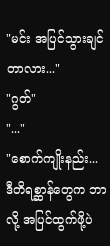"မင်း အပြင်သွားချင်တာလား..."
"ဂွတ်"
"..."
"စောက်ကျိုးနည်း... ဒီတိရစ္ဆာန်တွေက ဘာလို့ အပြင်ထွက်ဖို့ပဲ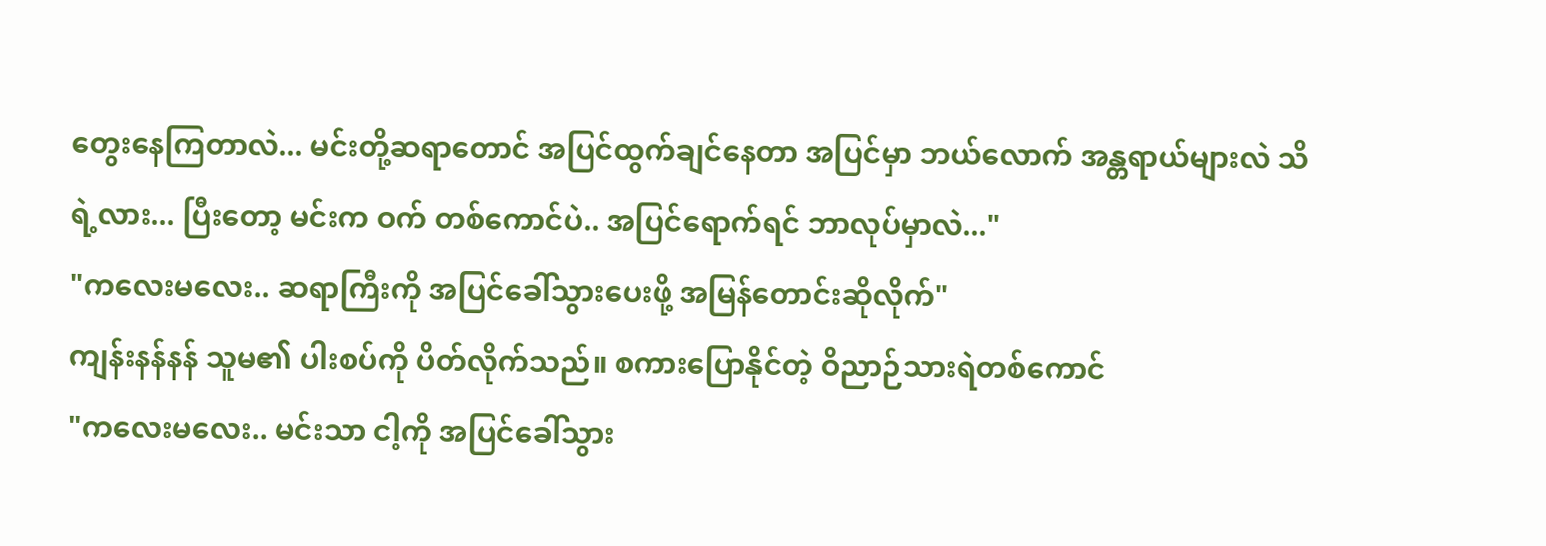တွေးနေကြတာလဲ... မင်းတို့ဆရာတောင် အပြင်ထွက်ချင်နေတာ အပြင်မှာ ဘယ်လောက် အန္တရာယ်များလဲ သိရဲ့လား... ပြီးတော့ မင်းက ဝက် တစ်ကောင်ပဲ.. အပြင်ရောက်ရင် ဘာလုပ်မှာလဲ..."
"ကလေးမလေး.. ဆရာကြီးကို အပြင်ခေါ်သွားပေးဖို့ အမြန်တောင်းဆိုလိုက်"
ကျန်းနန်နန် သူမ၏ ပါးစပ်ကို ပိတ်လိုက်သည်။ စကားပြောနိုင်တဲ့ ဝိညာဉ်သားရဲတစ်ကောင်
"ကလေးမလေး.. မင်းသာ ငါ့ကို အပြင်ခေါ်သွား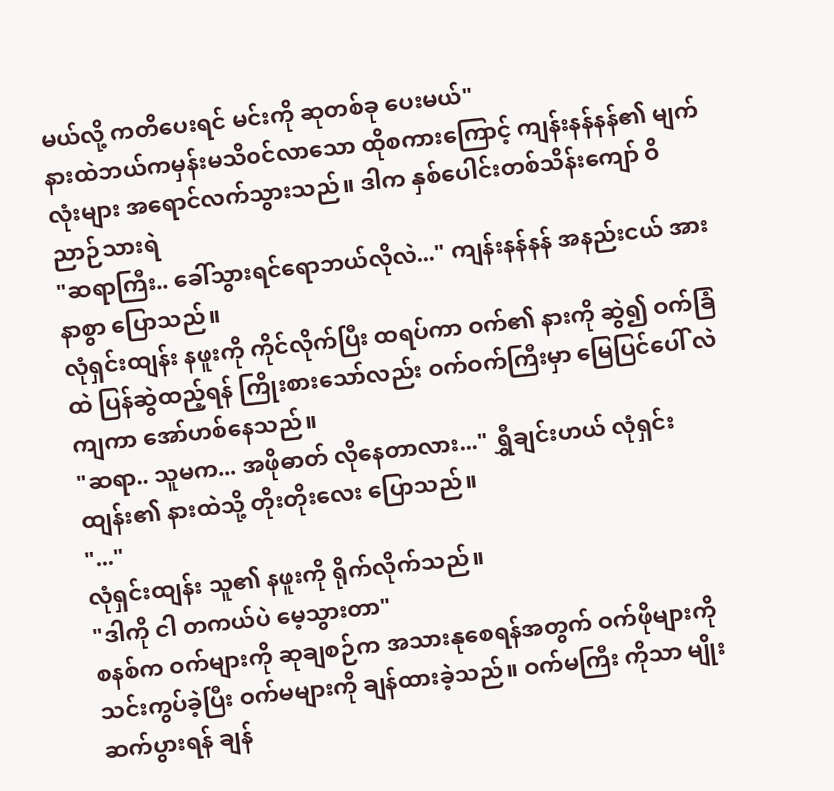မယ်လို့ ကတိပေးရင် မင်းကို ဆုတစ်ခု ပေးမယ်"
နားထဲဘယ်ကမှန်းမသိ၀င်လာသော ထိုစကားကြောင့် ကျန်းနန်နန်၏ မျက်လုံးများ အရောင်လက်သွားသည်။ ဒါက နှစ်ပေါင်းတစ်သိန်းကျော် ဝိညာဉ်သားရဲ
"ဆရာကြီး.. ခေါ်သွားရင်ရောဘယ်လိုလဲ..." ကျန်းနန်နန် အနည်းငယ် အားနာစွာ ပြောသည်။
လုံရှင်းထျန်း နဖူးကို ကိုင်လိုက်ပြီး ထရပ်ကာ ဝက်၏ နားကို ဆွဲ၍ ဝက်ခြံထဲ ပြန်ဆွဲထည့်ရန် ကြိုးစားသော်လည်း ဝက်ဝက်ကြီးမှာ မြေပြင်ပေါ် လဲကျကာ အော်ဟစ်နေသည်။
"ဆရာ.. သူမက... အဖိုဓာတ် လိုနေတာလား..." ရွှီချင်းဟယ် လုံရှင်းထျန်း၏ နားထဲသို့ တိုးတိုးလေး ပြောသည်။
"..."
လုံရှင်းထျန်း သူ၏ နဖူးကို ရိုက်လိုက်သည်။
"ဒါကို ငါ တကယ်ပဲ မေ့သွားတာ"
စနစ်က ဝက်များကို ဆုချစဉ်က အသားနုစေရန်အတွက် ဝက်ဖိုများကို သင်းကွပ်ခဲ့ပြီး ဝက်မများကို ချန်ထားခဲ့သည်။ ဝက်မကြီး ကိုသာ မျိုးဆက်ပွားရန် ချန်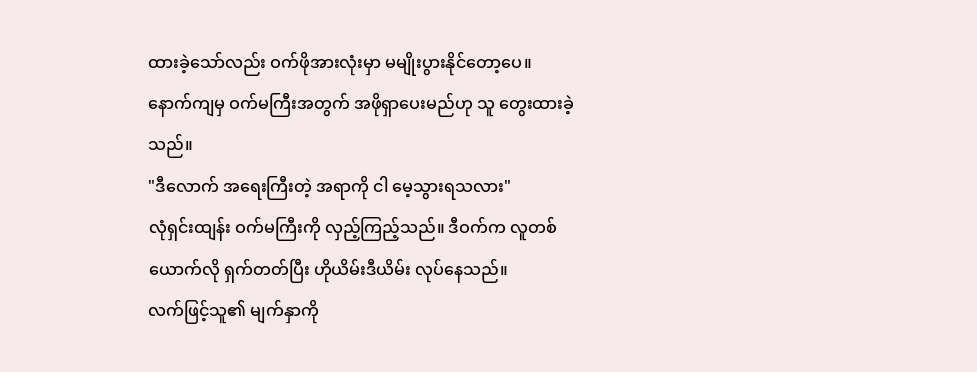ထားခဲ့သော်လည်း ဝက်ဖိုအားလုံးမှာ မမျိုးပွားနိုင်တော့ပေ။
နောက်ကျမှ ဝက်မကြီးအတွက် အဖိုရှာပေးမည်ဟု သူ တွေးထားခဲ့သည်။
"ဒီလောက် အရေးကြီးတဲ့ အရာကို ငါ မေ့သွားရသလား"
လုံရှင်းထျန်း ဝက်မကြီးကို လှည့်ကြည့်သည်။ ဒီဝက်က လူတစ်ယောက်လို ရှက်တတ်ပြီး ဟိုယိမ်းဒီယိမ်း လုပ်နေသည်။
လက်ဖြင့်သူ၏ မျက်နှာကို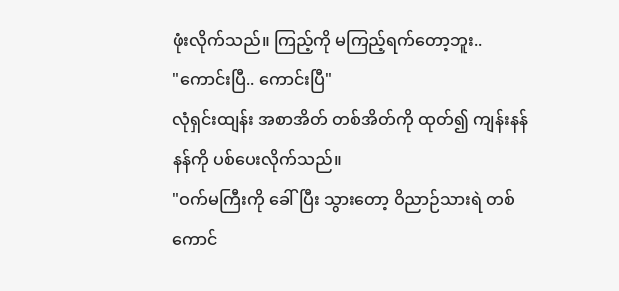ဖုံးလိုက်သည်။ ကြည့်ကို မကြည့်ရက်တော့ဘူး..
"ကောင်းပြီ.. ကောင်းပြီ"
လုံရှင်းထျန်း အစာအိတ် တစ်အိတ်ကို ထုတ်၍ ကျန်းနန်နန်ကို ပစ်ပေးလိုက်သည်။
"ဝက်မကြီးကို ခေါ်ပြီး သွားတော့ ဝိညာဉ်သားရဲ တစ်ကောင်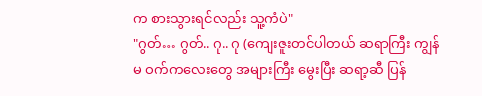က စားသွားရင်လည်း သူ့ကံပဲ"
"ဂွတ်… ဂွတ်.. ဂု.. ဂု (ကျေးဇူးတင်ပါတယ် ဆရာကြီး ကျွန်မ ဝက်ကလေးတွေ အများကြီး မွေးပြီး ဆရာ့ဆီ ပြန်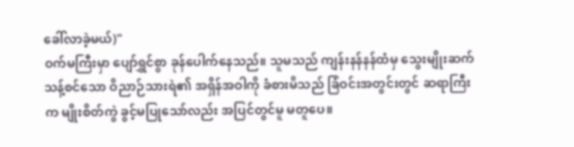ခေါ်လာခဲ့မယ်)"
ဝက်မကြီးမှာ ပျော်ရွှင်စွာ ခုန်ပေါက်နေသည်။ သူမသည် ကျန်းနန်နန်ထံမှ သွေးမျိုးဆက် သန့်စင်သော ဝိညာဉ်သားရဲ၏ အရှိန်အဝါကို ခံစားမိသည် ခြံဝင်းအတွင်းတွင် ဆရာကြီးက မျိုးစိတ်ကွဲ ခွင့်မပြုသော်လည်း အပြင်တွင်မူ မတူပေ။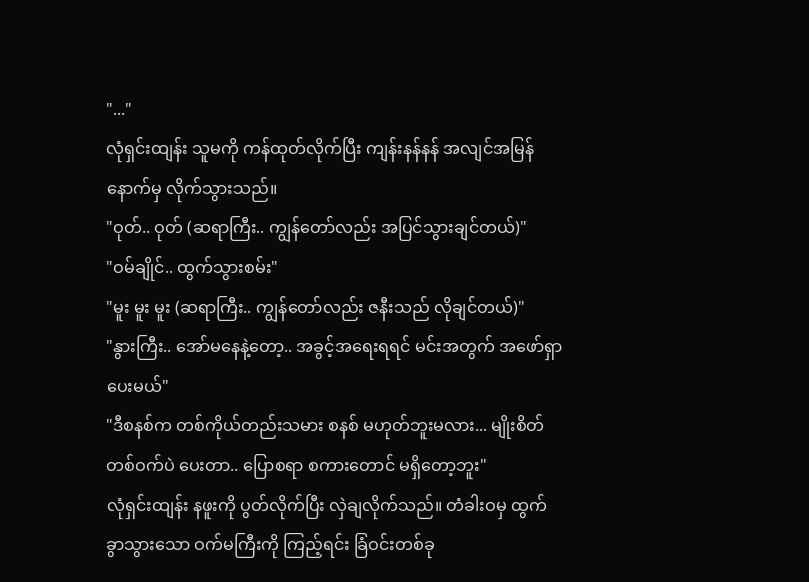"..."
လုံရှင်းထျန်း သူမကို ကန်ထုတ်လိုက်ပြီး ကျန်းနန်နန် အလျင်အမြန် နောက်မှ လိုက်သွားသည်။
"ဝုတ်.. ဝုတ် (ဆရာကြီး.. ကျွန်တော်လည်း အပြင်သွားချင်တယ်)"
"ဝမ်ချိုင်.. ထွက်သွားစမ်း"
"မူး မူး မူး (ဆရာကြီး.. ကျွန်တော်လည်း ဇနီးသည် လိုချင်တယ်)"
"နွားကြီး.. အော်မနေနဲ့တော့.. အခွင့်အရေးရရင် မင်းအတွက် အဖော်ရှာပေးမယ်"
"ဒီစနစ်က တစ်ကိုယ်တည်းသမား စနစ် မဟုတ်ဘူးမလား... မျိုးစိတ်တစ်ဝက်ပဲ ပေးတာ.. ပြောစရာ စကားတောင် မရှိတော့ဘူး"
လုံရှင်းထျန်း နဖူးကို ပွတ်လိုက်ပြီး လှဲချလိုက်သည်။ တံခါးဝမှ ထွက်ခွာသွားသော ဝက်မကြီးကို ကြည့်ရင်း ခြံဝင်းတစ်ခု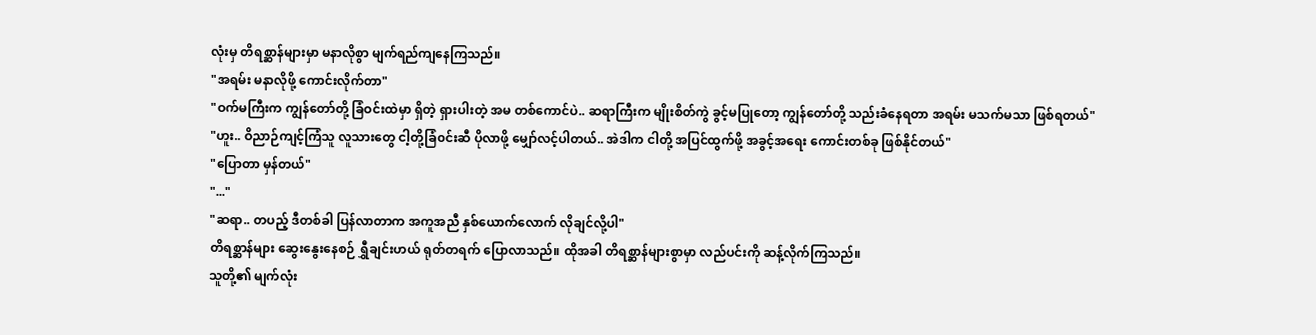လုံးမှ တိရစ္ဆာန်များမှာ မနာလိုစွာ မျက်ရည်ကျနေကြသည်။
"အရမ်း မနာလိုဖို့ ကောင်းလိုက်တာ"
"ဝက်မကြီးက ကျွန်တော်တို့ ခြံဝင်းထဲမှာ ရှိတဲ့ ရှားပါးတဲ့ အမ တစ်ကောင်ပဲ.. ဆရာကြီးက မျိုးစိတ်ကွဲ ခွင့်မပြုတော့ ကျွန်တော်တို့ သည်းခံနေရတာ အရမ်း မသက်မသာ ဖြစ်ရတယ်"
"ဟူး.. ဝိညာဉ်ကျင့်ကြံသူ လူသားတွေ ငါ့တို့ခြံ၀င်းဆီ ပိုလာဖို့ မျှော်လင့်ပါတယ်.. အဲဒါက ငါတို့ အပြင်ထွက်ဖို့ အခွင့်အရေး ကောင်းတစ်ခု ဖြစ်နိုင်တယ်"
"ပြောတာ မှန်တယ်"
"..."
"ဆရာ.. တပည့် ဒီတစ်ခါ ပြန်လာတာက အကူအညီ နှစ်ယောက်လောက် လိုချင်လို့ပါ"
တိရစ္ဆာန်များ ဆွေးနွေးနေစဉ် ရွှီချင်းဟယ် ရုတ်တရက် ပြောလာသည်။ ထိုအခါ တိရစ္ဆာန်များစွာမှာ လည်ပင်းကို ဆန့်လိုက်ကြသည်။
သူတို့၏ မျက်လုံး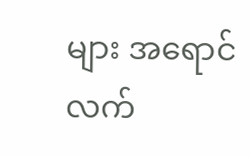များ အရောင်လက်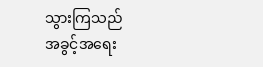သွားကြသည်
အခွင့်အရေး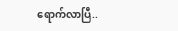ရောက်လာပြီ..